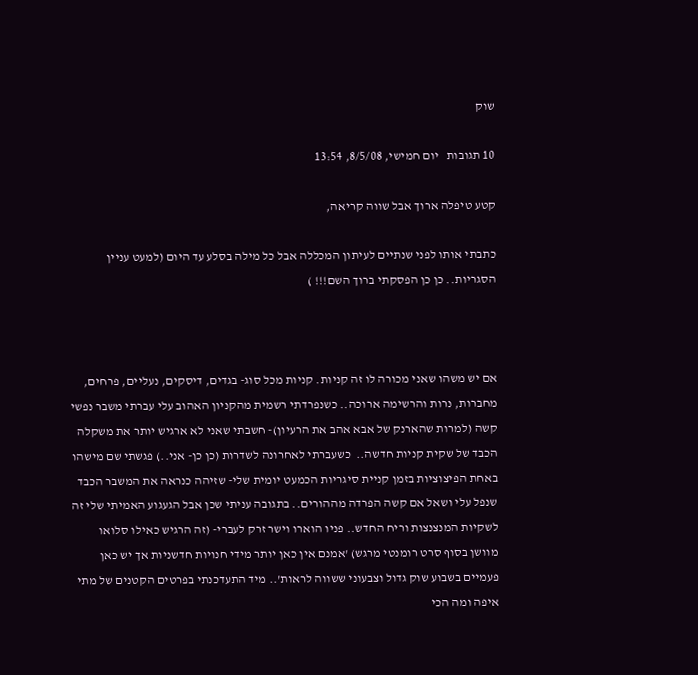שוק

10 תגובות   יום חמישי, 8/5/08, 13:54

קטע טיפלה ארוך אבל שווה קריאה,

כתבתי אותו לפני שנתיים לעיתון המכללה אבל כל מילה בסלע עד היום (למעט עניין הסגריות.. כן כן הפסקתי ברוך השם!!! )



אם יש משהו שאני מכורה לו זה קניות. קניות מכל סוג- בגדים, דיסקים, נעליים, פרחים, מחברות, נרות והרשימה ארוכה.. כשנפרדתי רשמית מהקניון האהוב עלי עברתי משבר נפשי קשה (למרות שהארנק של אבא אהב את הרעיון)- חשבתי שאני לא ארגיש יותר את משקלה הכבד של שקית קניות חדשה..  כשעברתי לאחרונה לשדרות (כן כן- אני..) פגשתי שם מישהו באחת הפיצוציות בזמן קניית סיגריות הכמעט יומית שלי- שזיהה כנראה את המשבר הכבד שנפל עלי ושאל אם קשה הפרדה מההורים.. בתגובה עניתי שכן אבל הגעגוע האמיתי שלי זה לשקיות המנצנצות וריח החדש.. פניו הוארו וישר זרק לעברי- (זה הרגיש כאילו סלואו מוושן בסוף סרט רומנטי מרגש) 'אמנם אין כאן יותר מידי חנויות חדשניות אך יש כאן פעמיים בשבוע שוק גדול וצבעוני ששווה לראות'.. מיד התעדכנתי בפרטים הקטנים של מתי איפה ומה הכי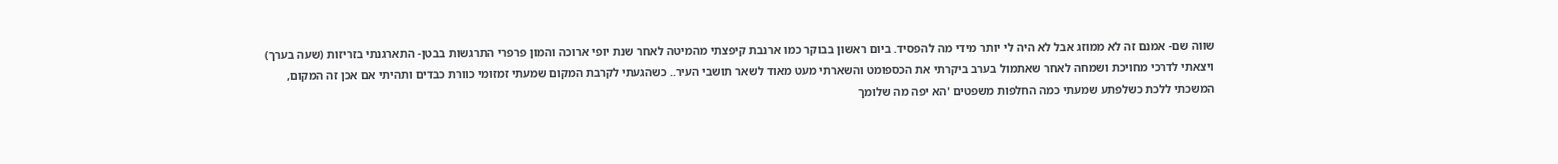שווה שם- אמנם זה לא ממוזג אבל לא היה לי יותר מידי מה להפסיד. ביום ראשון בבוקר כמו ארנבת קיפצתי מהמיטה לאחר שנת יופי ארוכה והמון פרפרי התרגשות בבטן- התארגנתי בזריזות (שעה בערך) ויצאתי לדרכי מחויכת ושמחה לאחר שאתמול בערב ביקרתי את הכספומט והשארתי מעט מאוד לשאר תושבי העיר.. כשהגעתי לקרבת המקום שמעתי זמזומי כוורת כבדים ותהיתי אם אכן זה המקום, המשכתי ללכת כשלפתע שמעתי כמה החלפות משפטים 'הא יפה מה שלומך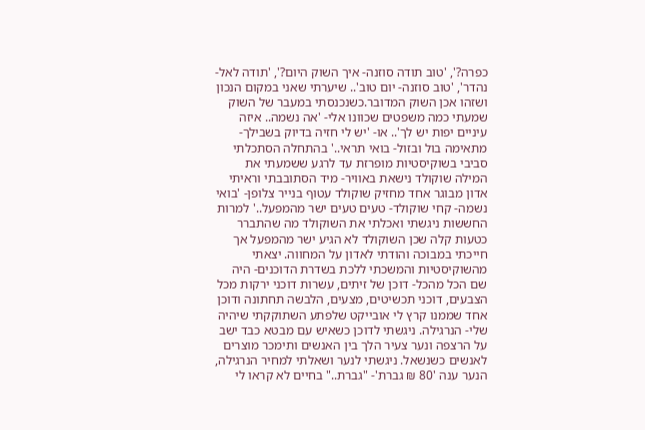כפרה?', 'טוב תודה סוזנה- איך השוק היום?', 'תודה לאל- נהדר', 'טוב סוזנה- יום טוב'.. שיערתי שאני במקום הנכון ושזהו אכן השוק המדובר.כשנכנסתי במעבר של השוק שמעתי כמה משפטים שכוונו אלי- 'אה נשמה.. איזה עיניים יפות יש לך'.. או- 'יש לי חזיה בדיוק בשבילך- מתאימה בול ובזול- בואי תראי..' בהתחלה הסתכלתי סביבי בשוקיסטיות מופרזת עד לרגע ששמעתי את המילה שוקולד נישאת באוויר- מיד הסתובבתי וראיתי אדון מבוגר אחד מחזיק שוקולד עטוף בנייר צלופן- 'בואי נשמה- קחי שוקולד- טעים טעים ישר מהמפעל..' למרות החששות ניגשתי ואכלתי את השוקולד מה שהתברר כטעות קלה שכן השוקולד לא הגיע ישר מהמפעל אך חייכתי במבוכה והודתי לאדון על המחווה. יצאתי מהשוקיסטיות והמשכתי ללכת בשדרת הדוכנים- היה שם הכל מהכל- דוכן של זיתים, עשרות דוכני ירקות מכל הצבעים, דוכני תכשיטים, מצעים, הלבשה תחתונה ודוכן אחד שממנו קרץ לי אובייקט שלפתע השתוקקתי שיהיה שלי- הנרגילה. ניגשתי לדוכן כשאיש עם מבטא כבד ישב על הרצפה ונער צעיר הלך בין האנשים ותימכר מוצרים לאנשים כשנשאל. ניגשתי לנער ושאלתי למחיר הנרגילה, הנער ענה '80 ₪ גברת'- "גברת.." בחיים לא קראו לי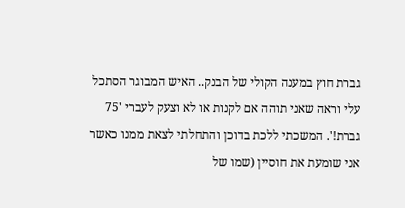גברת חוץ במענה הקולי של הבנק.. האיש המבוגר הסתכל עלי וראה שאני תוהה אם לקנות או לא וצעק לעברי '75 גברת!'. המשכתי ללכת בדוכן והתחלתי לצאת ממנו כאשר אני שומעת את חוסיין (שמו של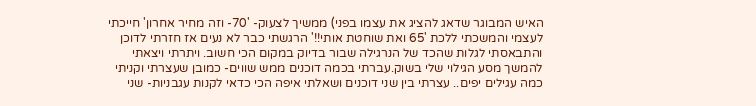האיש המבוגר שדאג להציג את עצמו בפני) ממשיך לצעוק- '70- וזה מחיר אחרון' חייכתי לעצמי והמשכתי ללכת '65 ואת שוחטת אותי!!' הרגשתי כבר לא נעים אז חזרתי לדוכן והתבאסתי לגלות שהכד של הנרגילה שבור בדיוק במקום הכי חשוב. ויתרתי ויצאתי להמשך מסע הגילוי שלי בשוק.עברתי בכמה דוכנים ממש שווים- כמובן שעצרתי וקניתי כמה עגילים יפים.. עצרתי בין שני דוכנים ושאלתי איפה הכי כדאי לקנות עגבניות- שני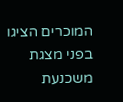המוכרים הציגו בפני מצגת משכנעת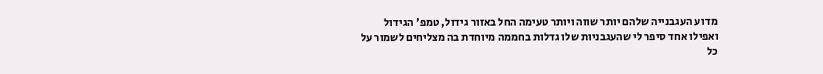מדוע העגבנייה שלהם יותר שווה ויותר טעימה החל באזור גידול, טמפ' הגידול ואפילו אחד סיפר לי שהעגבניות שלו גדלות בחממה מיוחדת בה מצליחים לשמור על כל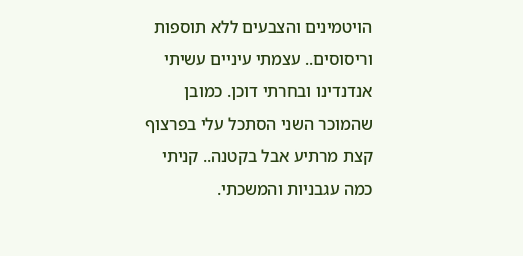הויטמינים והצבעים ללא תוספות וריסוסים.. עצמתי עיניים עשיתי אנדנדינו ובחרתי דוכן. כמובן שהמוכר השני הסתכל עלי בפרצוף קצת מרתיע אבל בקטנה.. קניתי כמה עגבניות והמשכתי.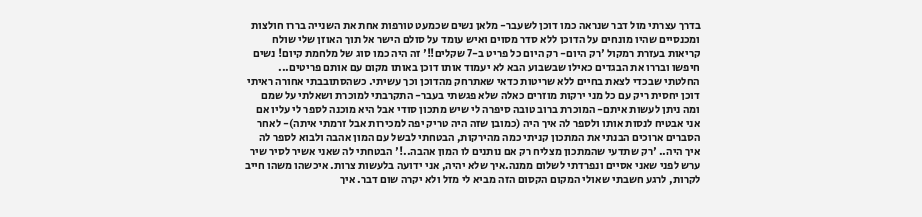בדרך עצרתי מול דבר שנראה כמו דוכן לשעבר- מלאן נשים שכמעט טורפות אחת את השנייה בררו חולצות ומכנסיים שהיו מונחים על הדוכן ללא סדר מסוים ואיש עומד על סולם הישר אל תוך האוזן שלי שולח קריאות בעזרת רמקול 'רק היום- רק היום כל פריט ב-7 שקלים!!' זה היה כמו סוג של מלחמת קיום! נשים חיפשו ובררו את הבגדים כאילו שבשבוע הבא לא יעמוד אותו דוכן באותו מקום עם אותם פריטים...  החלטתי שבכדי לצאת בחיים ללא שריטות כדאי שאתרחק מהדוכן וכך עשיתי. כשהסתובבתי אחורה ראיתי דוכן יחסית ריק עם כל מני ירקות מוזרים כאלה שלא פגשתי בעבר- התקרבתי למוכרת ושאלתי על שמם ומה ניתן לעשות איתם- המוכרת ברוב טובה סיפרה לי שיש מתכון סודי אבל היא מוכנה לספר לי עליו אם אני אבטיח לנסות אותו ולספר לה איך היה (כמובן שזה היה טריק יפה למכירות אבל זרמתי איתה)- לאחר הסברים ארוכים הבנתי את המתכון קניתי כמה מהירקות, הבטחתי לבשל עם המון אהבה ולבוא לספר לה איך היה.. 'רק שתדעי שהמתכון מצליח רק אם נותנים לו המון אהבה..!' הבטחתי לה שאני אשיר לסיר שיר ערש לפני שאני אסיים ונפרדתי לשלום ממנה.איך שלא יהיה, אני ידועה בלעשות צרות. איכשהו משהו חייב לקרות, לרגע חשבתי שאולי המקום הקסום הזה מביא לי מזל ולא יקרה שום דבר. איך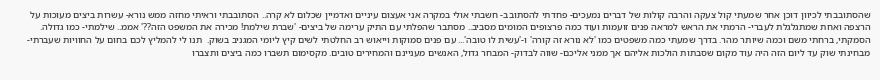שהסתובבתי לכיוון דוכן אחר שמעתי קול צעקה והרבה קולות של דברים נמעכים- פחדתי להסתובב- חשבתי אולי במקרה אני אעצום עיניים ואדמיין שכלום לא קרה.. הסתובבתי וראיתי מחזה ממש נורא- עשרות ביצים מעוכות על הרצפה ואחת שמתגלגלת לעברי- הרמתי את הראש למראה פנים זועמות ועוד כמה פרצופים המומים מסביב.. מסתבר שהפלתי עם התיק ערימה של ביצים- 'שברת שילמת! מכירה את המשפט הזה??' אממ.. שילמתי- כמו גדולה. הסמקתי, ברחתי משם וכמה שיותר מהר. בדרך שמעתי כמה משפטים כמו 'לא נורא זה קורה' ו-'עשית לו טובה'... עם פנים סמוקות וייאוש רב החלטתי לשים קיץ ליומי המגניב בשוק.  תנו לי להמליץ לכם בחום על החוויות שעברתי- מבחינתי שוק עד ליום הזה היה עוד מקום שסבתות הולכות אליהם אך ממני אליכם- שווה לבדוק- המבחר גדול, האנשים מעניינם והמחירים טובים. מקסימום תשברו כמה ביצים ותצברו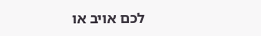לכם אויב או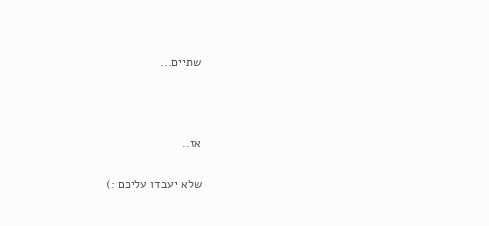שתיים...



אז..

שלא יעבדו עליכם :)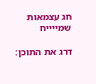חג עצמאות שמייייח

דרג את התוכן: